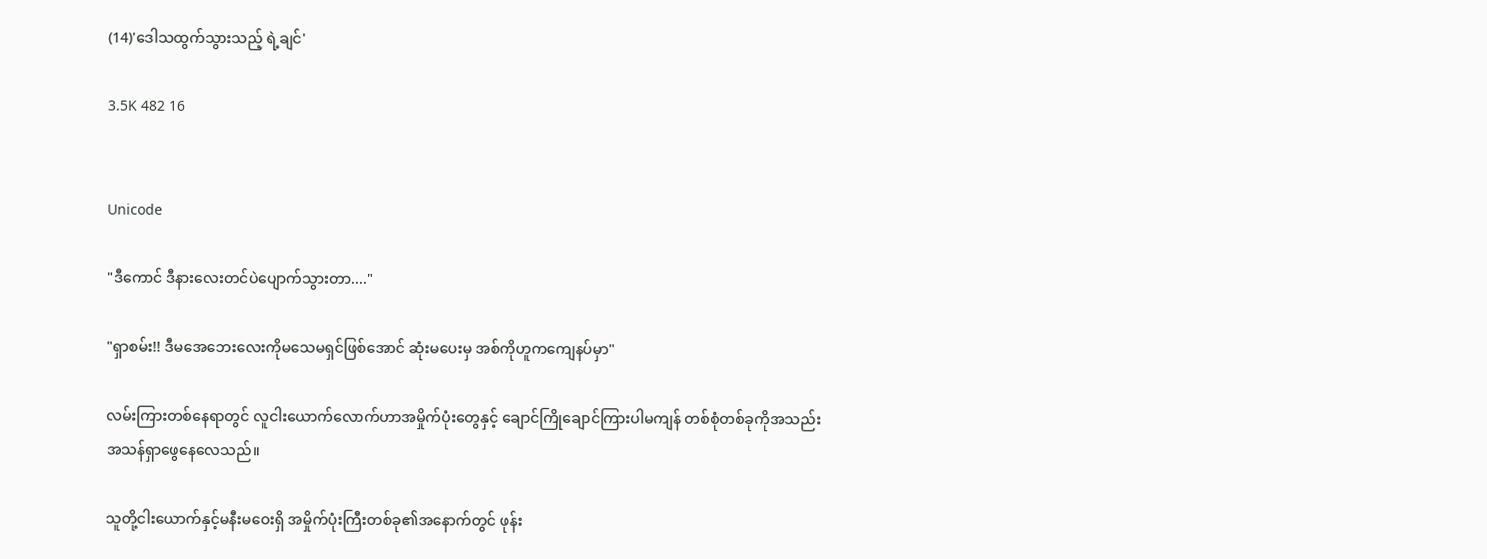(14)'ဒေါသထွက်သွားသည့် ရဲ့ချင်'

3.5K 482 16


Unicode

"ဒီကောင် ဒီနားလေးတင်ပဲပျောက်သွားတာ...."

"ရှာစမ်း!! ဒီမအေဘေးလေးကိုမသေမရှင်ဖြစ်အောင် ဆုံးမပေးမှ အစ်ကိုဟူကကျေနပ်မှာ"

လမ်းကြားတစ်နေရာတွင် လူငါးယောက်လောက်ဟာအမှိုက်ပုံးတွေနှင့် ချောင်ကြိုချောင်ကြားပါမကျန် တစ်စုံတစ်ခုကိုအသည်းအသန်ရှာဖွေနေလေသည်။

သူတို့ငါးယောက်နှင့်မနီးမဝေးရှိ အမှိုက်ပုံးကြီးတစ်ခု၏အနောက်တွင် ဖုန်း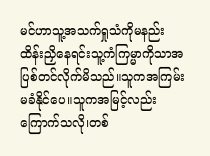မင်ဟာသူ့အသက်ရှုသံကိုမနည်း ထိန်းညှိနေရင်းသူ့ကံကြမ္မာကိုသာအပြစ်တင်လိုက်မိသည်။သူကအကြမ်းမခံနိုင်ပေ။သူကအမြင့်လည်းကြောက်သလို၊တစ်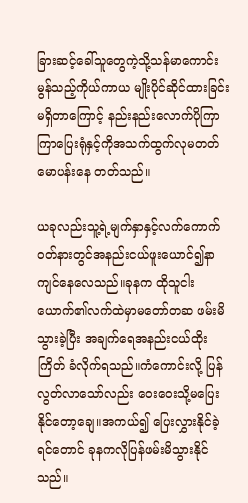ခြားဆင့်ခေါ်သူတွေကဲ့သို့သန်မာကောင်းမွန်သည့်ကိုယ်ကာယ မျိုးပိုင်ဆိုင်ထားခြင်းမရှိတာကြောင့် နည်းနည်းလောက်ပိုကြာကြာပြေးရုံနှင့်ကိုအသက်ထွက်လုမတတ်မောပန်းနေ တတ်သည်။

ယခုလည်းသူ့ရဲ့မျက်နှာနှင့်လက်ကောက်ဝတ်နားတွင်အနည်းငယ်ဖူးယောင်၍နာကျင်နေလေသည်။ခုနက ထိုသူငါးယောက်၏လက်ထဲမှာမတော်တဆ ဖမ်းမိသွားခဲ့ပြီး အချက်ရေအနည်းငယ်ထိုးကြိတ် ခံလိုက်ရသည်။ကံကောင်းလို့ ပြန်လွတ်လာသော်လည်း ဝေးဝေးသို့မပြေးနိုင်တော့ချေ။အကယ်၍ ပြေးလွှားနိုင်ခဲ့ရင်တောင် ခုနကလိုပြန်ဖမ်းမိသွားနိုင်သည်။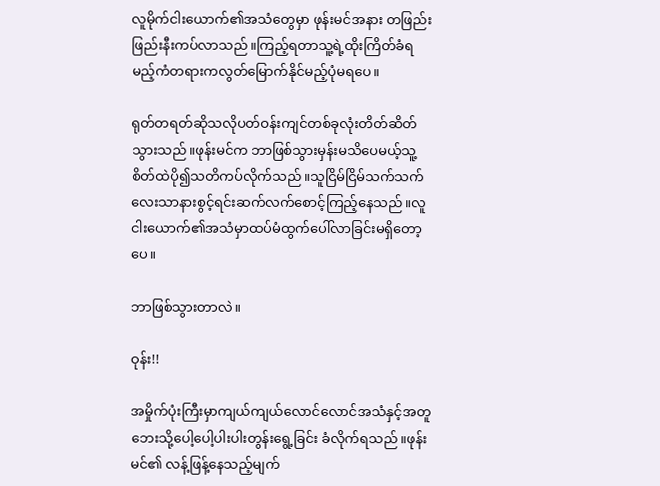လူမိုက်ငါးယောက်၏အသံတွေမှာ ဖုန်းမင်အနား တဖြည်းဖြည်းနီးကပ်လာသည်။ကြည့်ရတာသူ့ရဲ့ထိုးကြိတ်ခံရမည့်ကံတရားကလွတ်မြောက်နိုင်မည့်ပုံမရပေ။

ရုတ်တရတ်ဆိုသလိုပတ်ဝန်းကျင်တစ်ခုလုံးတိတ်ဆိတ်သွားသည်။ဖုန်းမင်က ဘာဖြစ်သွားမှန်းမသိပေမယ့်သူ့စိတ်ထဲပို၍သတိကပ်လိုက်သည်။သူငြိမ်ငြိမ်သက်သက်လေးသာနားစွင့်ရင်းဆက်လက်စောင့်ကြည့်နေသည်။လူငါးယောက်၏အသံမှာထပ်မံထွက်ပေါ်လာခြင်းမရှိတော့ပေ။

ဘာဖြစ်သွားတာလဲ။

ဝုန်း!!

အမှိုက်ပုံးကြီးမှာကျယ်ကျယ်လောင်လောင်အသံနှင့်အတူဘေးသို့ပေါ့ပေါ့ပါးပါးတွန်းရွေ့ခြင်း ခံလိုက်ရသည်။ဖုန်းမင်၏ လန့်ဖြန့်နေသည့်မျက်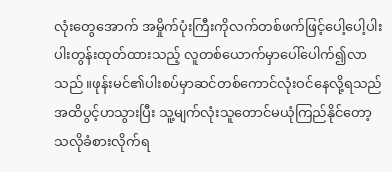လုံးတွေအောက် အမှိုက်ပုံးကြီးကိုလက်တစ်ဖက်ဖြင့်ပေါ့ပေါ့ပါးပါးတွန်းထုတ်ထားသည့် လူတစ်ယောက်မှာပေါ်ပေါက်၍လာသည်။ဖုန်းမင်၏ပါးစပ်မှာဆင်တစ်ကောင်လုံးဝင်နေလို့ရသည်အထိပွင့်ဟသွားပြီး သူ့မျက်လုံးသူတောင်မယုံကြည်နိုင်တော့သလိုခံစားလိုက်ရ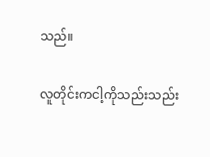သည်။

လူတိုင်းကငါ့ကိုသည်းသည်း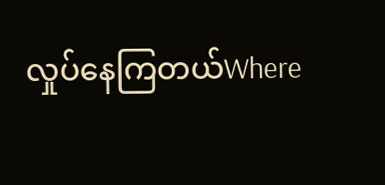လှုပ်နေကြတယ်Where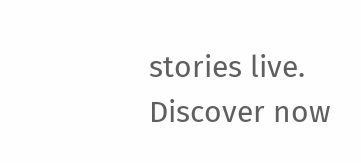stories live. Discover now